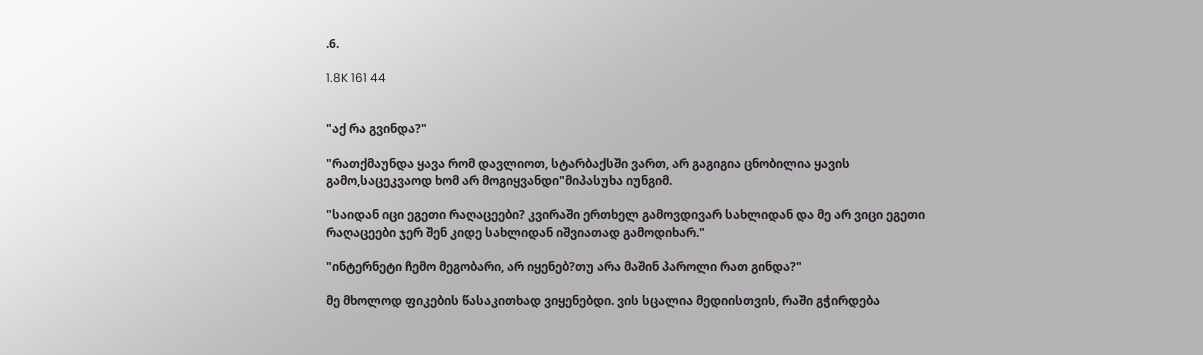.6.

1.8K 161 44


"აქ რა გვინდა?"

"რათქმაუნდა ყავა რომ დავლიოთ, სტარბაქსში ვართ, არ გაგიგია ცნობილია ყავის გამო,საცეკვაოდ ხომ არ მოგიყვანდი"მიპასუხა იუნგიმ.

"საიდან იცი ეგეთი რაღაცეები? კვირაში ერთხელ გამოვდივარ სახლიდან და მე არ ვიცი ეგეთი რაღაცეები ჯერ შენ კიდე სახლიდან იშვიათად გამოდიხარ."

"ინტერნეტი ჩემო მეგობარი, არ იყენებ?თუ არა მაშინ პაროლი რათ გინდა?"

მე მხოლოდ ფიკების წასაკითხად ვიყენებდი. ვის სცალია მედიისთვის, რაში გჭირდება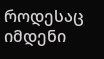როდესაც იმდენი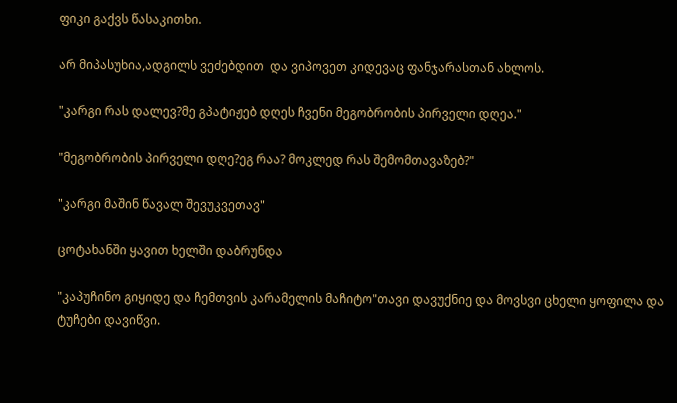ფიკი გაქვს წასაკითხი.

არ მიპასუხია,ადგილს ვეძებდით  და ვიპოვეთ კიდევაც ფანჯარასთან ახლოს.

"კარგი რას დალევ?მე გპატიჟებ დღეს ჩვენი მეგობრობის პირველი დღეა."

"მეგობრობის პირველი დღე?ეგ რაა? მოკლედ რას შემომთავაზებ?"

"კარგი მაშინ წავალ შევუკვეთავ"

ცოტახანში ყავით ხელში დაბრუნდა

"კაპუჩინო გიყიდე და ჩემთვის კარამელის მაჩიტო"თავი დავუქნიე და მოვსვი ცხელი ყოფილა და ტუჩები დავიწვი.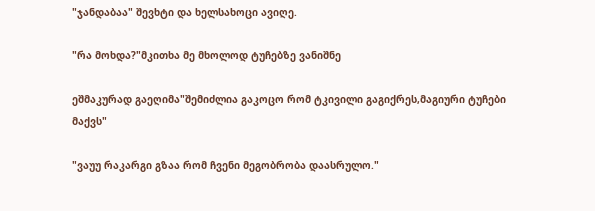"ჯანდაბაა" შევხტი და ხელსახოცი ავიღე.

"რა მოხდა?"მკითხა მე მხოლოდ ტუჩებზე ვანიშნე

ეშმაკურად გაეღიმა"შემიძლია გაკოცო რომ ტკივილი გაგიქრეს,მაგიური ტუჩები მაქვს"

"ვაუუ რაკარგი გზაა რომ ჩვენი მეგობრობა დაასრულო."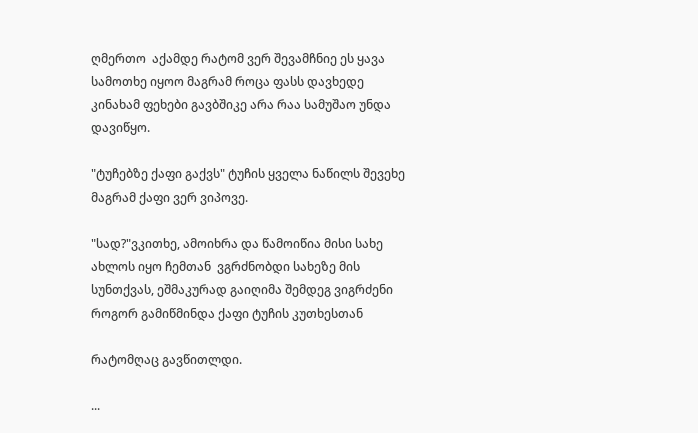ღმერთო  აქამდე რატომ ვერ შევამჩნიე ეს ყავა სამოთხე იყოო მაგრამ როცა ფასს დავხედე კინახამ ფეხები გავბშიკე არა რაა სამუშაო უნდა დავიწყო.

"ტუჩებზე ქაფი გაქვს" ტუჩის ყველა ნაწილს შევეხე მაგრამ ქაფი ვერ ვიპოვე.

"სად?"ვკითხე, ამოიხრა და წამოიწია მისი სახე ახლოს იყო ჩემთან  ვგრძნობდი სახეზე მის სუნთქვას, ეშმაკურად გაიღიმა შემდეგ ვიგრძენი  როგორ გამიწმინდა ქაფი ტუჩის კუთხესთან

რატომღაც გავწითლდი.

...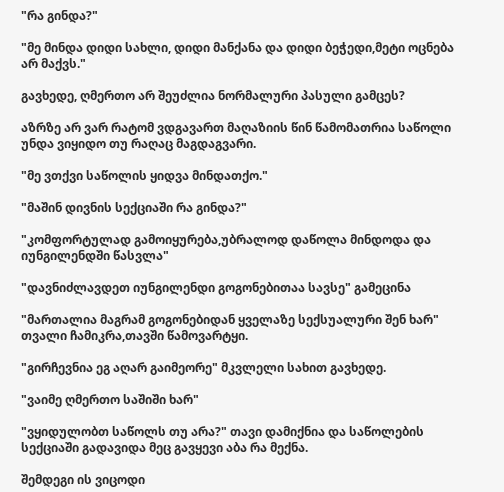"რა გინდა?"

"მე მინდა დიდი სახლი, დიდი მანქანა და დიდი ბეჭედი,მეტი ოცნება არ მაქვს."

გავხედე, ღმერთო არ შეუძლია ნორმალური პასული გამცეს?

აზრზე არ ვარ რატომ ვდგავართ მაღაზიის წინ წამომათრია საწოლი უნდა ვიყიდო თუ რაღაც მაგდაგვარი.

"მე ვთქვი საწოლის ყიდვა მინდათქო."

"მაშინ დივნის სექციაში რა გინდა?"

"კომფორტულად გამოიყურება,უბრალოდ დაწოლა მინდოდა და იუნგილენდში წასვლა"

"დავნიძლავდეთ იუნგილენდი გოგონებითაა სავსე" გამეცინა

"მართალია მაგრამ გოგონებიდან ყველაზე სექსუალური შენ ხარ" თვალი ჩამიკრა,თავში წამოვარტყი.

"გირჩევნია ეგ აღარ გაიმეორე" მკვლელი სახით გავხედე.

"ვაიმე ღმერთო საშიში ხარ"

"ვყიდულობთ საწოლს თუ არა?" თავი დამიქნია და საწოლების სექციაში გადავიდა მეც გავყევი აბა რა მექნა.

შემდეგი ის ვიცოდი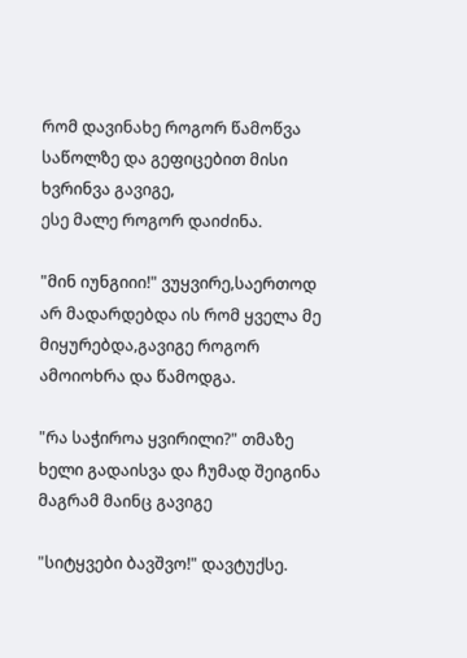რომ დავინახე როგორ წამოწვა საწოლზე და გეფიცებით მისი ხვრინვა გავიგე,
ესე მალე როგორ დაიძინა.

"მინ იუნგიიი!" ვუყვირე,საერთოდ არ მადარდებდა ის რომ ყველა მე მიყურებდა,გავიგე როგორ ამოიოხრა და წამოდგა.

"რა საჭიროა ყვირილი?" თმაზე ხელი გადაისვა და ჩუმად შეიგინა მაგრამ მაინც გავიგე

"სიტყვები ბავშვო!" დავტუქსე.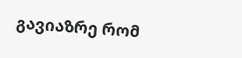გავიაზრე რომ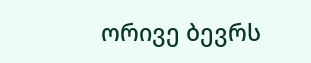ორივე ბევრს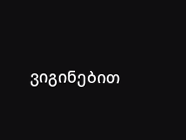ვიგინებით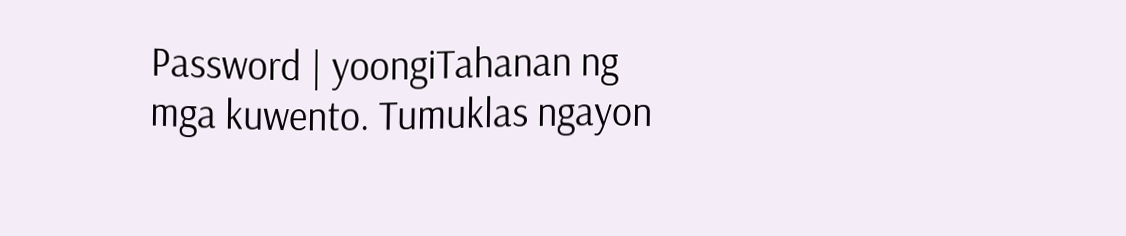Password | yoongiTahanan ng mga kuwento. Tumuklas ngayon